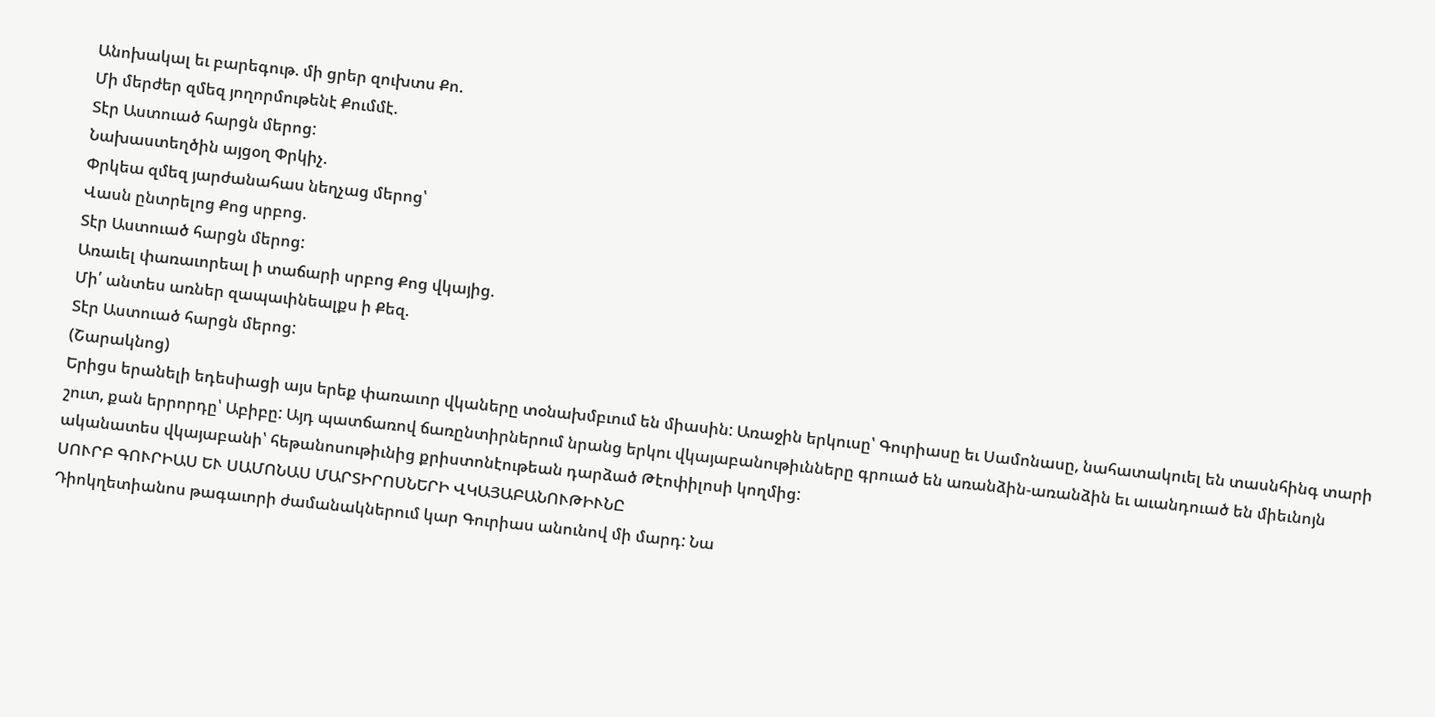Անոխակալ եւ բարեգութ. մի ցրեր զուխտս Քո.
Մի մերժեր զմեզ յողորմութենէ Քումմէ.
Տէր Աստուած հարցն մերոց:
Նախաստեղծին այցօղ Փրկիչ.
Փրկեա զմեզ յարժանահաս նեղչաց մերոց՝
Վասն ընտրելոց Քոց սրբոց.
Տէր Աստուած հարցն մերոց:
Առաւել փառաւորեալ ի տաճարի սրբոց Քոց վկայից.
Մի՛ անտես առներ զապաւինեալքս ի Քեզ.
Տէր Աստուած հարցն մերոց:
(Շարակնոց)
Երիցս երանելի եդեսիացի այս երեք փառաւոր վկաները տօնախմբւում են միասին: Առաջին երկուսը՝ Գուրիասը եւ Սամոնասը, նահատակուել են տասնհինգ տարի շուտ, քան երրորդը՝ Աբիբը: Այդ պատճառով ճառընտիրներում նրանց երկու վկայաբանութիւնները գրուած են առանձին-առանձին եւ աւանդուած են միեւնոյն ականատես վկայաբանի՝ հեթանոսութիւնից քրիստոնէութեան դարձած Թէոփիլոսի կողմից:
ՍՈՒՐԲ ԳՈՒՐԻԱՍ ԵՒ ՍԱՄՈՆԱՍ ՄԱՐՏԻՐՈՍՆԵՐԻ ՎԿԱՅԱԲԱՆՈՒԹԻՒՆԸ
Դիոկղետիանոս թագաւորի ժամանակներում կար Գուրիաս անունով մի մարդ: Նա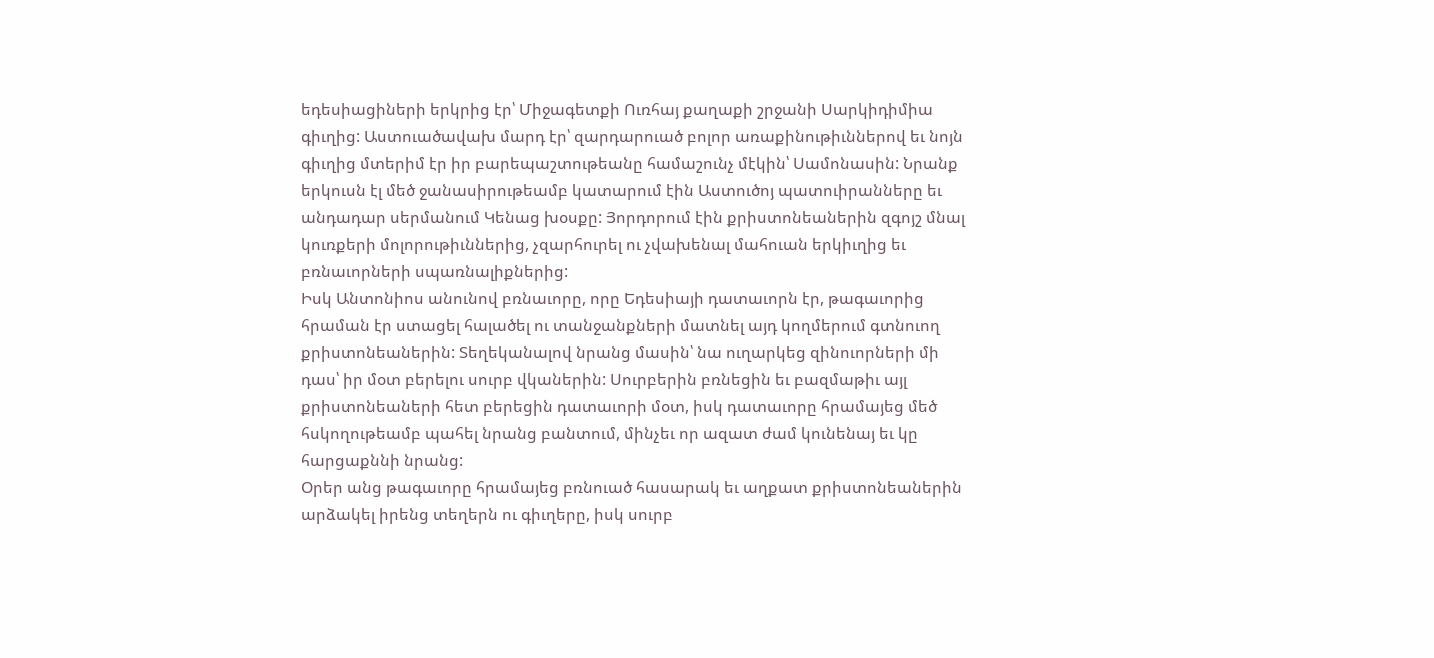եդեսիացիների երկրից էր՝ Միջագետքի Ուռհայ քաղաքի շրջանի Սարկիդիմիա գիւղից: Աստուածավախ մարդ էր՝ զարդարուած բոլոր առաքինութիւններով եւ նոյն գիւղից մտերիմ էր իր բարեպաշտութեանը համաշունչ մէկին՝ Սամոնասին: Նրանք երկուսն էլ մեծ ջանասիրութեամբ կատարում էին Աստուծոյ պատուիրանները եւ անդադար սերմանում Կենաց խօսքը: Յորդորում էին քրիստոնեաներին զգոյշ մնալ կուռքերի մոլորութիւններից, չզարհուրել ու չվախենալ մահուան երկիւղից եւ բռնաւորների սպառնալիքներից:
Իսկ Անտոնիոս անունով բռնաւորը, որը Եդեսիայի դատաւորն էր, թագաւորից հրաման էր ստացել հալածել ու տանջանքների մատնել այդ կողմերում գտնուող քրիստոնեաներին: Տեղեկանալով նրանց մասին՝ նա ուղարկեց զինուորների մի դաս՝ իր մօտ բերելու սուրբ վկաներին: Սուրբերին բռնեցին եւ բազմաթիւ այլ քրիստոնեաների հետ բերեցին դատաւորի մօտ, իսկ դատաւորը հրամայեց մեծ հսկողութեամբ պահել նրանց բանտում, մինչեւ որ ազատ ժամ կունենայ եւ կը հարցաքննի նրանց:
Օրեր անց թագաւորը հրամայեց բռնուած հասարակ եւ աղքատ քրիստոնեաներին արձակել իրենց տեղերն ու գիւղերը, իսկ սուրբ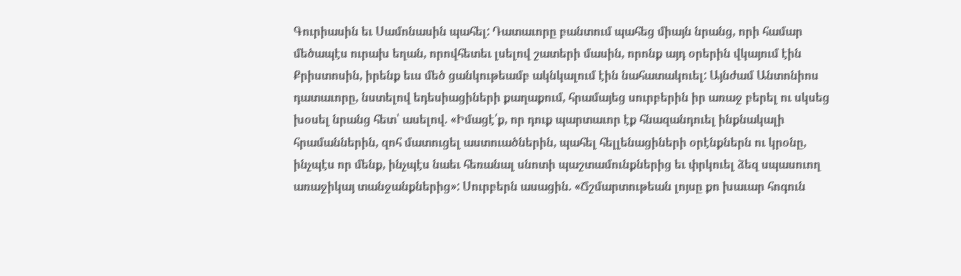Գուրիասին եւ Սամոնասին պահել: Դատաւորը բանտում պահեց միայն նրանց, որի համար մեծապէս ուրախ եղան, որովհետեւ լսելով շատերի մասին, որոնք այդ օրերին վկայում էին Քրիստոսին, իրենք եւս մեծ ցանկութեամբ ակնկալում էին նահատակուել: Այնժամ Անտոնիոս դատաւորը, նստելով եդեսիացիների քաղաքում, հրամայեց սուրբերին իր առաջ բերել ու սկսեց խօսել նրանց հետ՝ ասելով. «Իմացէ՛ք, որ դուք պարտաւոր էք հնազանդուել ինքնակալի հրամաններին, զոհ մատուցել աստուածներին, պահել հելլենացիների օրէնքներն ու կրօնը, ինչպէս որ մենք, ինչպէս նաեւ հեռանալ սնոտի պաշտամունքներից եւ փրկուել ձեզ սպասուող առաջիկայ տանջանքներից»: Սուրբերն ասացին. «Ճշմարտութեան լոյսը քո խաւար հոգուն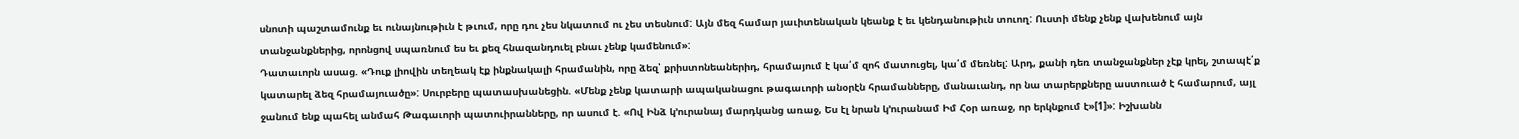սնոտի պաշտամունք եւ ունայնութիւն է թւում, որը դու չես նկատում ու չես տեսնում: Այն մեզ համար յաւիտենական կեանք է եւ կենդանութիւն տուող: Ուստի մենք չենք վախենում այն տանջանքներից, որոնցով սպառնում ես եւ քեզ հնազանդուել բնաւ չենք կամենում»:
Դատաւորն ասաց. «Դուք լիովին տեղեակ էք ինքնակալի հրամանին, որը ձեզ՝ քրիստոնեաներիդ, հրամայում է կա՛մ զոհ մատուցել, կա՛մ մեռնել: Արդ, քանի դեռ տանջանքներ չէք կրել, շտապէ՛ք կատարել ձեզ հրամայուածը»: Սուրբերը պատասխանեցին. «Մենք չենք կատարի ապականացու թագաւորի անօրէն հրամանները, մանաւանդ, որ նա տարերքները աստուած է համարում, այլ ջանում ենք պահել անմահ Թագաւորի պատուիրանները, որ ասում է. «Ով Ինձ կ՚ուրանայ մարդկանց առաջ, Ես էլ նրան կ՚ուրանամ Իմ Հօր առաջ, որ երկնքում է»[1]»: Իշխանն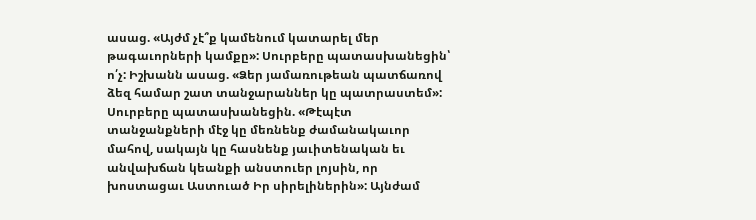ասաց. «Այժմ չէ՞ք կամենում կատարել մեր թագաւորների կամքը»: Սուրբերը պատասխանեցին՝ ո՛չ: Իշխանն ասաց. «Ձեր յամառութեան պատճառով ձեզ համար շատ տանջարաններ կը պատրաստեմ»: Սուրբերը պատասխանեցին. «Թէպէտ տանջանքների մէջ կը մեռնենք ժամանակաւոր մահով, սակայն կը հասնենք յաւիտենական եւ անվախճան կեանքի անստուեր լոյսին, որ խոստացաւ Աստուած Իր սիրելիներին»: Այնժամ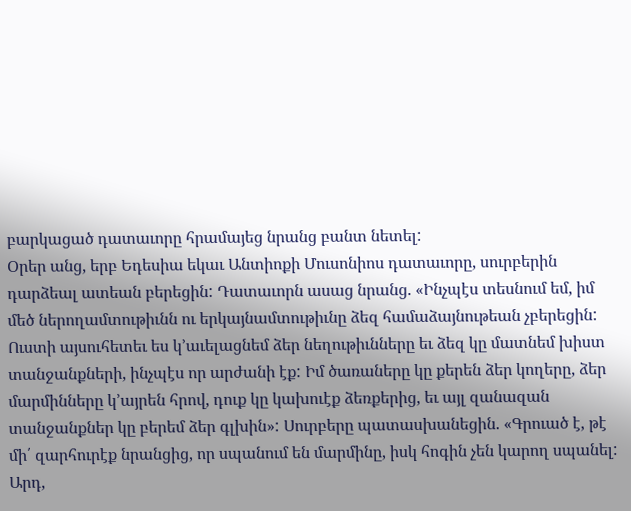բարկացած դատաւորը հրամայեց նրանց բանտ նետել:
Օրեր անց, երբ Եդեսիա եկաւ Անտիոքի Մուսոնիոս դատաւորը, սուրբերին դարձեալ ատեան բերեցին: Դատաւորն ասաց նրանց. «Ինչպէս տեսնում եմ, իմ մեծ ներողամտութիւնն ու երկայնամտութիւնը ձեզ համաձայնութեան չբերեցին: Ուստի այսուհետեւ ես կ՚աւելացնեմ ձեր նեղութիւնները եւ ձեզ կը մատնեմ խիստ տանջանքների, ինչպէս որ արժանի էք: Իմ ծառաները կը քերեն ձեր կողերը, ձեր մարմինները կ՚այրեն հրով, դուք կը կախուէք ձեռքերից, եւ այլ զանազան տանջանքներ կը բերեմ ձեր գլխին»: Սուրբերը պատասխանեցին. «Գրուած է, թէ մի՛ զարհուրէք նրանցից, որ սպանում են մարմինը, իսկ հոգին չեն կարող սպանել: Արդ,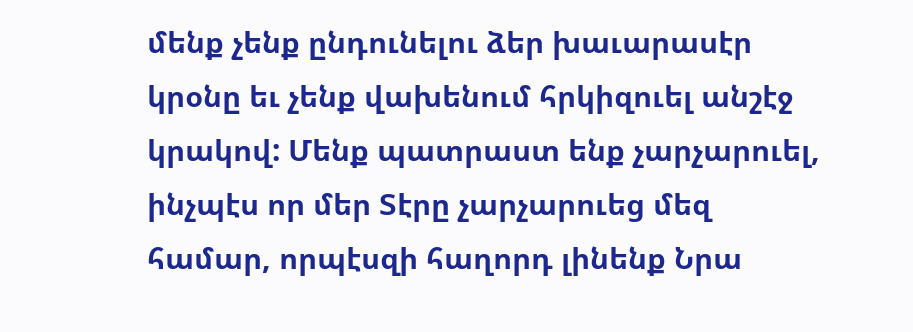մենք չենք ընդունելու ձեր խաւարասէր կրօնը եւ չենք վախենում հրկիզուել անշէջ կրակով: Մենք պատրաստ ենք չարչարուել, ինչպէս որ մեր Տէրը չարչարուեց մեզ համար, որպէսզի հաղորդ լինենք Նրա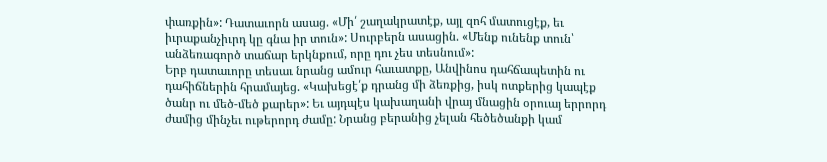փառքին»: Դատաւորն ասաց. «Մի՛ շաղակրատէք, այլ զոհ մատուցէք, եւ իւրաքանչիւրդ կը գնա իր տուն»: Սուրբերն ասացին. «Մենք ունենք տուն՝ անձեռագործ տաճար երկնքում, որը դու չես տեսնում»:
Երբ դատաւորը տեսաւ նրանց ամուր հաւատքը, Անվինոս դահճապետին ու դահիճներին հրամայեց. «Կախեցէ՛ք դրանց մի ձեռքից, իսկ ոտքերից կապէք ծանր ու մեծ-մեծ քարեր»: Եւ այդպէս կախաղանի վրայ մնացին օրուայ երրորդ ժամից մինչեւ ութերորդ ժամը: Նրանց բերանից չելան հեծեծանքի կամ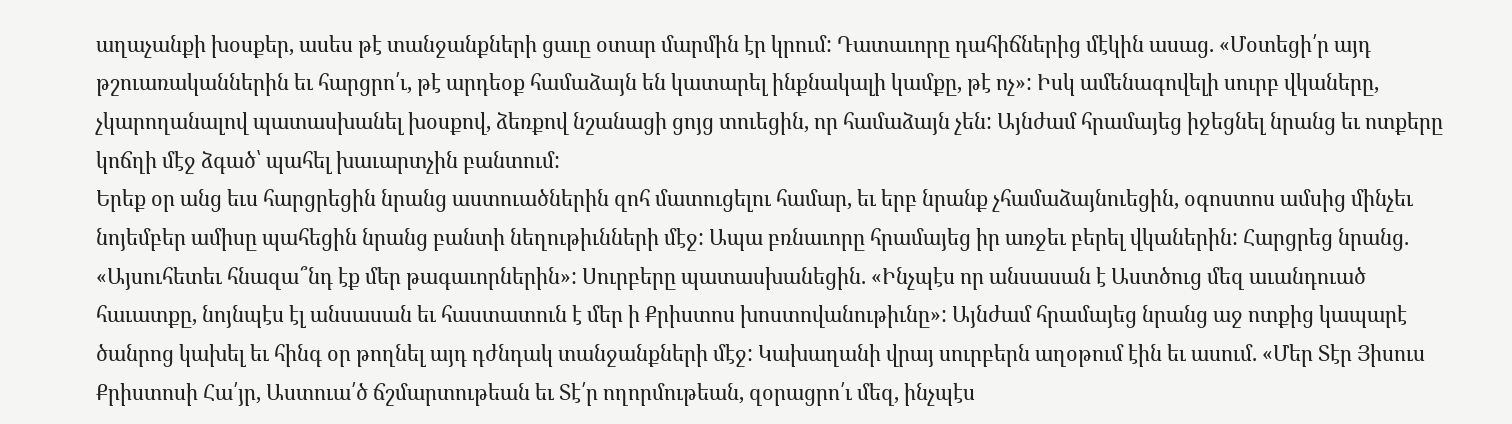աղաչանքի խօսքեր, ասես թէ տանջանքների ցաւը օտար մարմին էր կրում: Դատաւորը դահիճներից մէկին ասաց. «Մօտեցի՛ր այդ թշուառականներին եւ հարցրո՛ւ, թէ արդեօք համաձայն են կատարել ինքնակալի կամքը, թէ ոչ»: Իսկ ամենագովելի սուրբ վկաները, չկարողանալով պատասխանել խօսքով, ձեռքով նշանացի ցոյց տուեցին, որ համաձայն չեն: Այնժամ հրամայեց իջեցնել նրանց եւ ոտքերը կոճղի մէջ ձգած՝ պահել խաւարտչին բանտում:
Երեք օր անց եւս հարցրեցին նրանց աստուածներին զոհ մատուցելու համար, եւ երբ նրանք չհամաձայնուեցին, օգոստոս ամսից մինչեւ նոյեմբեր ամիսը պահեցին նրանց բանտի նեղութիւնների մէջ: Ապա բռնաւորը հրամայեց իր առջեւ բերել վկաներին: Հարցրեց նրանց. «Այսուհետեւ հնազա՞նդ էք մեր թագաւորներին»: Սուրբերը պատասխանեցին. «Ինչպէս որ անսասան է Աստծուց մեզ աւանդուած հաւատքը, նոյնպէս էլ անսասան եւ հաստատուն է մեր ի Քրիստոս խոստովանութիւնը»: Այնժամ հրամայեց նրանց աջ ոտքից կապարէ ծանրոց կախել եւ հինգ օր թողնել այդ դժնդակ տանջանքների մէջ: Կախաղանի վրայ սուրբերն աղօթում էին եւ ասում. «Մեր Տէր Յիսուս Քրիստոսի Հա՛յր, Աստուա՛ծ ճշմարտութեան եւ Տէ՛ր ողորմութեան, զօրացրո՛ւ մեզ, ինչպէս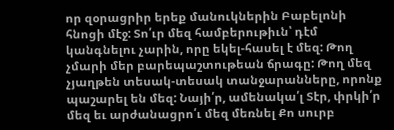որ զօրացրիր երեք մանուկներին Բաբելոնի հնոցի մէջ: Տո՛ւր մեզ համբերութիւն՝ դէմ կանգնելու չարին, որը եկել-հասել է մեզ: Թող չմարի մեր բարեպաշտութեան ճրագը: Թող մեզ չյաղթեն տեսակ-տեսակ տանջարանները, որոնք պաշարել են մեզ: Նայի՛ր, ամենակա՛լ Տէր, փրկի՛ր մեզ եւ արժանացրո՛ւ մեզ մեռնել Քո սուրբ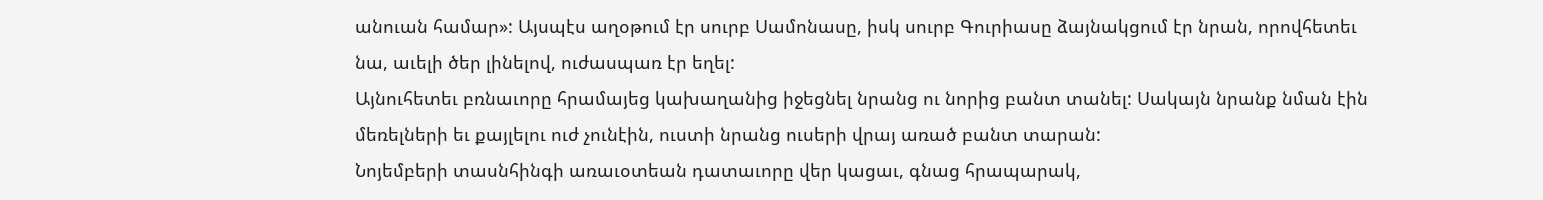անուան համար»: Այսպէս աղօթում էր սուրբ Սամոնասը, իսկ սուրբ Գուրիասը ձայնակցում էր նրան, որովհետեւ նա, աւելի ծեր լինելով, ուժասպառ էր եղել:
Այնուհետեւ բռնաւորը հրամայեց կախաղանից իջեցնել նրանց ու նորից բանտ տանել: Սակայն նրանք նման էին մեռելների եւ քայլելու ուժ չունէին, ուստի նրանց ուսերի վրայ առած բանտ տարան:
Նոյեմբերի տասնհինգի առաւօտեան դատաւորը վեր կացաւ, գնաց հրապարակ,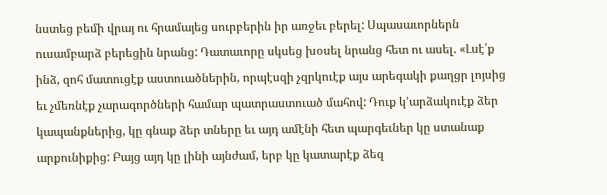նստեց բեմի վրայ ու հրամայեց սուրբերին իր առջեւ բերել: Սպասաւորներն ուսամբարձ բերեցին նրանց: Դատաւորը սկսեց խօսել նրանց հետ ու ասել. «Լսէ՛ք ինձ, զոհ մատուցէք աստուածներին, որպէսզի չզրկուէք այս արեգակի քաղցր լոյսից եւ չմեռնէք չարագործների համար պատրաստուած մահով: Դուք կ՚արձակուէք ձեր կապանքներից, կը գնաք ձեր տները եւ այդ ամէնի հետ պարգեւներ կը ստանաք արքունիքից: Բայց այդ կը լինի այնժամ, երբ կը կատարէք ձեզ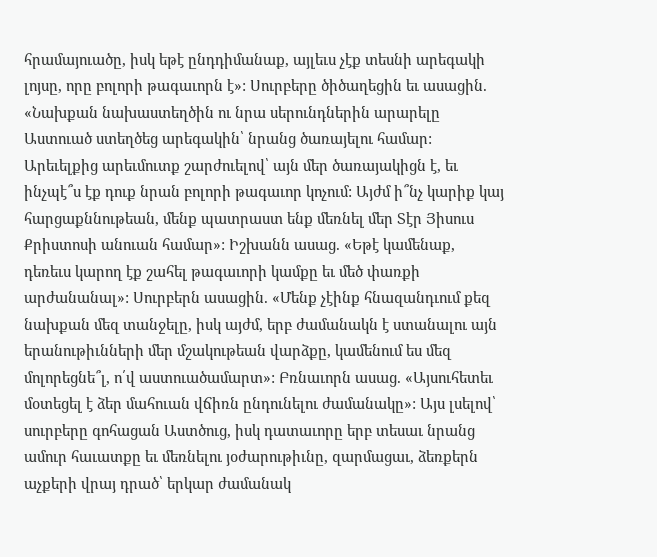հրամայուածը, իսկ եթէ ընդդիմանաք, այլեւս չէք տեսնի արեգակի լոյսը, որը բոլորի թագաւորն է»: Սուրբերը ծիծաղեցին եւ ասացին. «Նախքան նախաստեղծին ու նրա սերունդներին արարելը Աստուած ստեղծեց արեգակին՝ նրանց ծառայելու համար: Արեւելքից արեւմուտք շարժուելով՝ այն մեր ծառայակիցն է, եւ ինչպէ՞ս էք դուք նրան բոլորի թագաւոր կոչում: Այժմ ի՞նչ կարիք կայ հարցաքննութեան, մենք պատրաստ ենք մեռնել մեր Տէր Յիսուս Քրիստոսի անուան համար»: Իշխանն ասաց. «Եթէ կամենաք, դեռեւս կարող էք շահել թագաւորի կամքը եւ մեծ փառքի արժանանալ»: Սուրբերն ասացին. «Մենք չէինք հնազանդւում քեզ նախքան մեզ տանջելը, իսկ այժմ, երբ ժամանակն է ստանալու այն երանութիւնների մեր մշակութեան վարձքը, կամենում ես մեզ մոլորեցնե՞լ, ո՛վ աստուածամարտ»: Բռնաւորն ասաց. «Այսուհետեւ մօտեցել է ձեր մահուան վճիռն ընդունելու ժամանակը»: Այս լսելով՝ սուրբերը գոհացան Աստծուց, իսկ դատաւորը երբ տեսաւ նրանց ամուր հաւատքը եւ մեռնելու յօժարութիւնը, զարմացաւ, ձեռքերն աչքերի վրայ դրած՝ երկար ժամանակ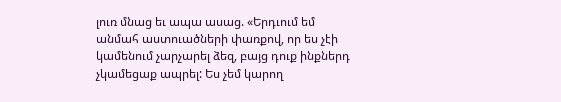լուռ մնաց եւ ապա ասաց. «Երդւում եմ անմահ աստուածների փառքով, որ ես չէի կամենում չարչարել ձեզ, բայց դուք ինքներդ չկամեցաք ապրել: Ես չեմ կարող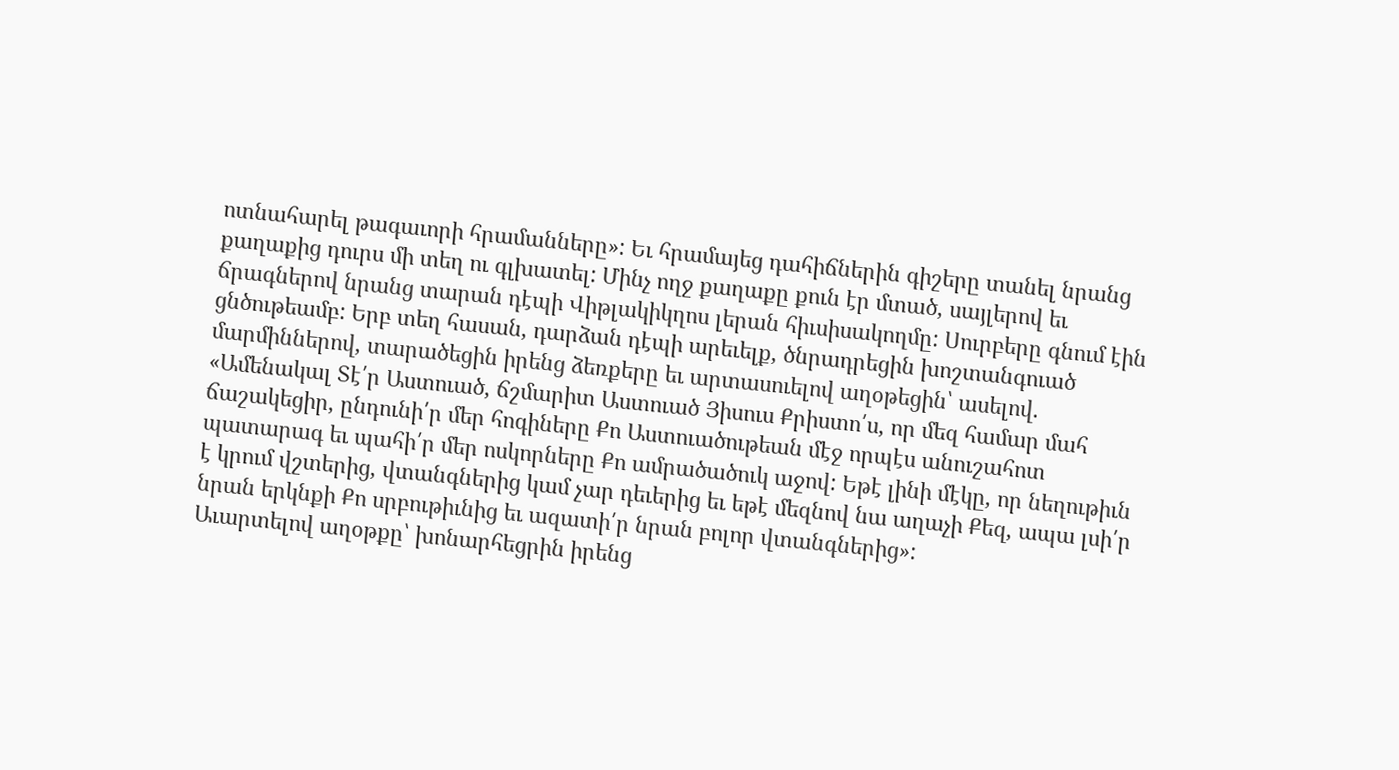ոտնահարել թագաւորի հրամանները»: Եւ հրամայեց դահիճներին գիշերը տանել նրանց քաղաքից դուրս մի տեղ ու գլխատել: Մինչ ողջ քաղաքը քուն էր մտած, սայլերով եւ ճրագներով նրանց տարան դէպի Վիթլակիկղոս լերան հիւսիսակողմը: Սուրբերը գնում էին ցնծութեամբ: Երբ տեղ հասան, դարձան դէպի արեւելք, ծնրադրեցին խոշտանգուած մարմիններով, տարածեցին իրենց ձեռքերը եւ արտասուելով աղօթեցին՝ ասելով. «Ամենակալ Տէ՛ր Աստուած, ճշմարիտ Աստուած Յիսուս Քրիստո՛ս, որ մեզ համար մահ ճաշակեցիր, ընդունի՛ր մեր հոգիները Քո Աստուածութեան մէջ որպէս անուշահոտ պատարագ եւ պահի՛ր մեր ոսկորները Քո ամրածածուկ աջով: Եթէ լինի մէկը, որ նեղութիւն է կրում վշտերից, վտանգներից կամ չար դեւերից եւ եթէ մեզնով նա աղաչի Քեզ, ապա լսի՛ր նրան երկնքի Քո սրբութիւնից եւ ազատի՛ր նրան բոլոր վտանգներից»:
Աւարտելով աղօթքը՝ խոնարհեցրին իրենց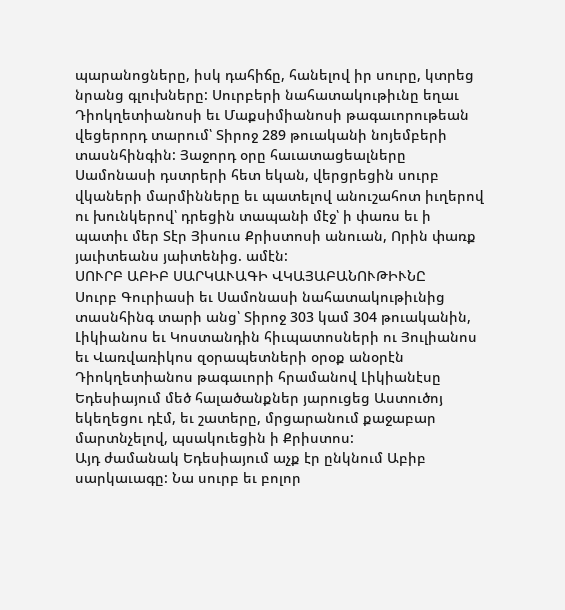պարանոցները, իսկ դահիճը, հանելով իր սուրը, կտրեց նրանց գլուխները: Սուրբերի նահատակութիւնը եղաւ Դիոկղետիանոսի եւ Մաքսիմիանոսի թագաւորութեան վեցերորդ տարում՝ Տիրոջ 289 թուականի նոյեմբերի տասնհինգին: Յաջորդ օրը հաւատացեալները Սամոնասի դստրերի հետ եկան, վերցրեցին սուրբ վկաների մարմինները եւ պատելով անուշահոտ իւղերով ու խունկերով՝ դրեցին տապանի մէջ՝ ի փառս եւ ի պատիւ մեր Տէր Յիսուս Քրիստոսի անուան, Որին փառք յաւիտեանս յաիտենից. ամէն:
ՍՈՒՐԲ ԱԲԻԲ ՍԱՐԿԱՒԱԳԻ ՎԿԱՅԱԲԱՆՈՒԹԻՒՆԸ
Սուրբ Գուրիասի եւ Սամոնասի նահատակութիւնից տասնհինգ տարի անց՝ Տիրոջ 303 կամ 304 թուականին, Լիկիանոս եւ Կոստանդին հիւպատոսների ու Յուլիանոս եւ Վառվառիկոս զօրապետների օրօք անօրէն Դիոկղետիանոս թագաւորի հրամանով Լիկիանէսը Եդեսիայում մեծ հալածանքներ յարուցեց Աստուծոյ եկեղեցու դէմ, եւ շատերը, մրցարանում քաջաբար մարտնչելով, պսակուեցին ի Քրիստոս:
Այդ ժամանակ Եդեսիայում աչք էր ընկնում Աբիբ սարկաւագը: Նա սուրբ եւ բոլոր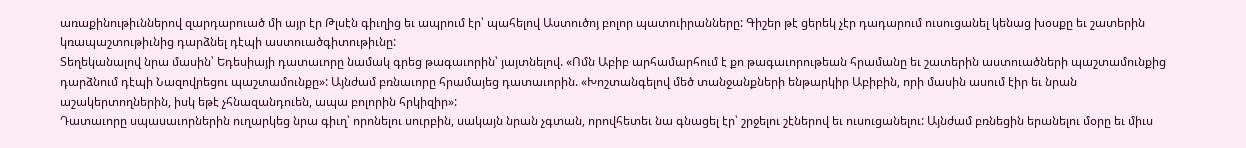առաքինութիւններով զարդարուած մի այր էր Թլսէն գիւղից եւ ապրում էր՝ պահելով Աստուծոյ բոլոր պատուիրանները: Գիշեր թէ ցերեկ չէր դադարում ուսուցանել կենաց խօսքը եւ շատերին կռապաշտութիւնից դարձնել դէպի աստուածգիտութիւնը:
Տեղեկանալով նրա մասին՝ Եդեսիայի դատաւորը նամակ գրեց թագաւորին՝ յայտնելով. «Ոմն Աբիբ արհամարհում է քո թագաւորութեան հրամանը եւ շատերին աստուածների պաշտամունքից դարձնում դէպի Նազովրեցու պաշտամունքը»: Այնժամ բռնաւորը հրամայեց դատաւորին. «Խոշտանգելով մեծ տանջանքների ենթարկիր Աբիբին, որի մասին ասում էիր եւ նրան աշակերտողներին, իսկ եթէ չհնազանդուեն, ապա բոլորին հրկիզիր»:
Դատաւորը սպասաւորներին ուղարկեց նրա գիւղ՝ որոնելու սուրբին, սակայն նրան չգտան, որովհետեւ նա գնացել էր՝ շրջելու շէներով եւ ուսուցանելու: Այնժամ բռնեցին երանելու մօրը եւ միւս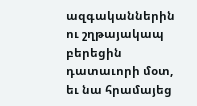ազգականներին ու շղթայակապ բերեցին դատաւորի մօտ, եւ նա հրամայեց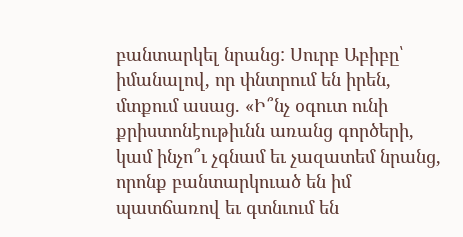բանտարկել նրանց: Սուրբ Աբիբը՝ իմանալով, որ փնտրում են իրեն, մտքում ասաց. «Ի՞նչ օգուտ ունի քրիստոնէութիւնն առանց գործերի, կամ ինչո՞ւ չգնամ եւ չազատեմ նրանց, որոնք բանտարկուած են իմ պատճառով եւ գտնւում են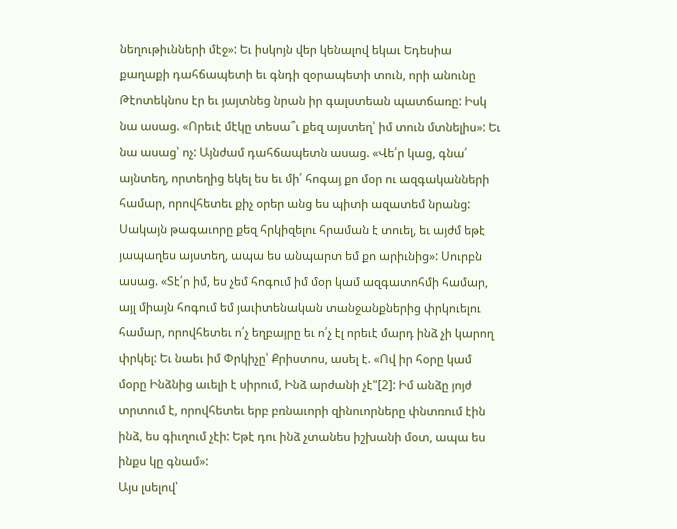նեղութիւնների մէջ»: Եւ իսկոյն վեր կենալով եկաւ Եդեսիա քաղաքի դահճապետի եւ գնդի զօրապետի տուն, որի անունը Թէոտեկնոս էր եւ յայտնեց նրան իր գալստեան պատճառը: Իսկ նա ասաց. «Որեւէ մէկը տեսա՞ւ քեզ այստեղ՝ իմ տուն մտնելիս»: Եւ նա ասաց՝ ոչ: Այնժամ դահճապետն ասաց. «Վե՛ր կաց, գնա՛ այնտեղ, որտեղից եկել ես եւ մի՛ հոգայ քո մօր ու ազգականների համար, որովհետեւ քիչ օրեր անց ես պիտի ազատեմ նրանց: Սակայն թագաւորը քեզ հրկիզելու հրաման է տուել, եւ այժմ եթէ յապաղես այստեղ, ապա ես անպարտ եմ քո արիւնից»: Սուրբն ասաց. «Տէ՛ր իմ, ես չեմ հոգում իմ մօր կամ ազգատոհմի համար, այլ միայն հոգում եմ յաւիտենական տանջանքներից փրկուելու համար, որովհետեւ ո՛չ եղբայրը եւ ո՛չ էլ որեւէ մարդ ինձ չի կարող փրկել: Եւ նաեւ իմ Փրկիչը՝ Քրիստոս, ասել է. «Ով իր հօրը կամ մօրը Ինձնից աւելի է սիրում, Ինձ արժանի չէ"[2]: Իմ անձը յոյժ տրտում է, որովհետեւ երբ բռնաւորի զինուորները փնտռում էին ինձ, ես գիւղում չէի: Եթէ դու ինձ չտանես իշխանի մօտ, ապա ես ինքս կը գնամ»:
Այս լսելով՝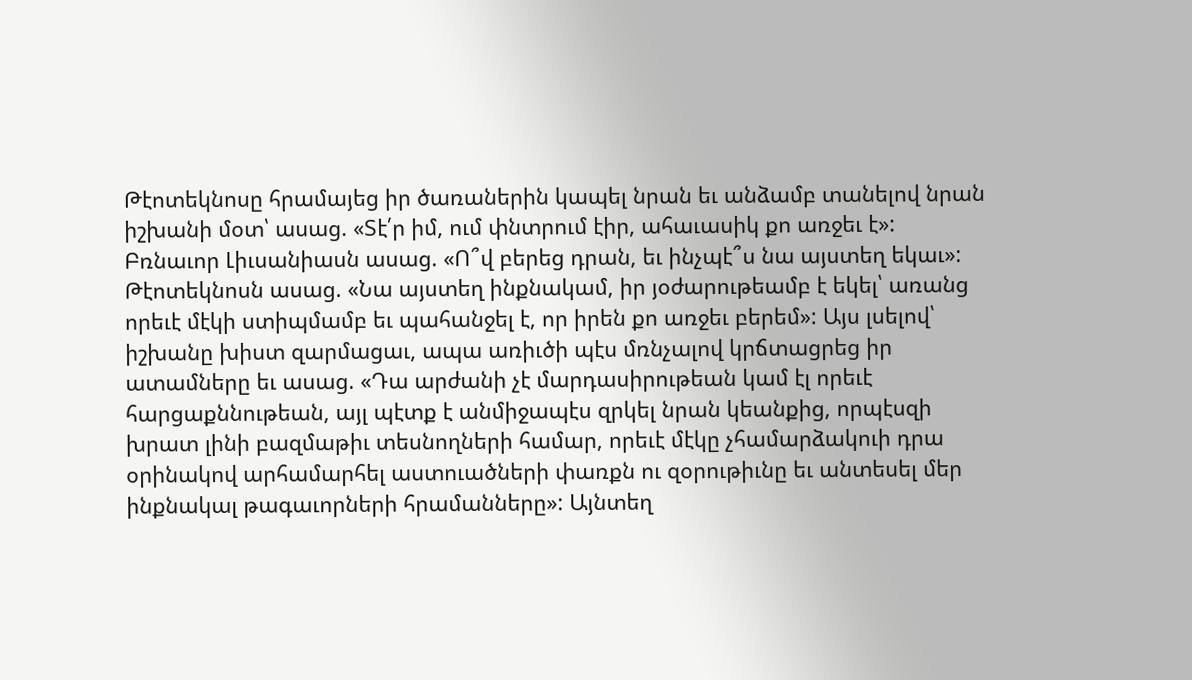Թէոտեկնոսը հրամայեց իր ծառաներին կապել նրան եւ անձամբ տանելով նրան իշխանի մօտ՝ ասաց. «Տէ՛ր իմ, ում փնտրում էիր, ահաւասիկ քո առջեւ է»: Բռնաւոր Լիւսանիասն ասաց. «Ո՞վ բերեց դրան, եւ ինչպէ՞ս նա այստեղ եկաւ»: Թէոտեկնոսն ասաց. «Նա այստեղ ինքնակամ, իր յօժարութեամբ է եկել՝ առանց որեւէ մէկի ստիպմամբ եւ պահանջել է, որ իրեն քո առջեւ բերեմ»: Այս լսելով՝ իշխանը խիստ զարմացաւ, ապա առիւծի պէս մռնչալով կրճտացրեց իր ատամները եւ ասաց. «Դա արժանի չէ մարդասիրութեան կամ էլ որեւէ հարցաքննութեան, այլ պէտք է անմիջապէս զրկել նրան կեանքից, որպէսզի խրատ լինի բազմաթիւ տեսնողների համար, որեւէ մէկը չհամարձակուի դրա օրինակով արհամարհել աստուածների փառքն ու զօրութիւնը եւ անտեսել մեր ինքնակալ թագաւորների հրամանները»: Այնտեղ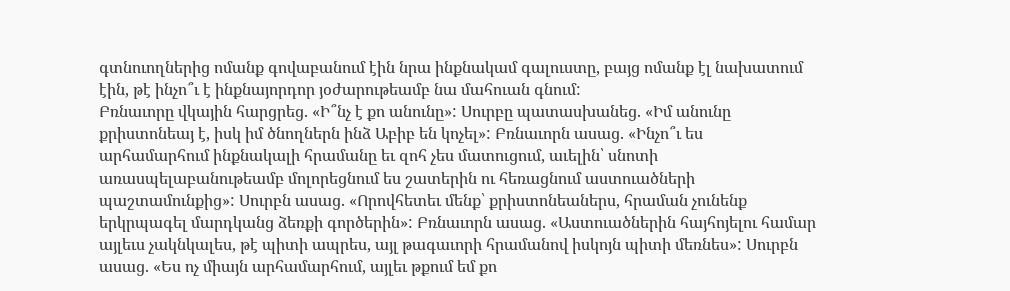գտնուողներից ոմանք գովաբանում էին նրա ինքնակամ գալուստը, բայց ոմանք էլ նախատում էին, թէ ինչո՞ւ է ինքնայորդոր յօժարութեամբ նա մահուան գնում:
Բռնաւորը վկային հարցրեց. «Ի՞նչ է քո անունը»: Սուրբը պատասխանեց. «Իմ անունը քրիստոնեայ է, իսկ իմ ծնողներն ինձ Աբիբ են կոչել»: Բռնաւորն ասաց. «Ինչո՞ւ ես արհամարհում ինքնակալի հրամանը եւ զոհ չես մատուցում, աւելին՝ սնոտի առասպելաբանութեամբ մոլորեցնում ես շատերին ու հեռացնում աստուածների պաշտամունքից»: Սուրբն ասաց. «Որովհետեւ մենք՝ քրիստոնեաներս, հրաման չունենք երկրպագել մարդկանց ձեռքի գործերին»: Բռնաւորն ասաց. «Աստուածներին հայհոյելու համար այլեւս չակնկալես, թէ պիտի ապրես, այլ թագաւորի հրամանով իսկոյն պիտի մեռնես»: Սուրբն ասաց. «Ես ոչ միայն արհամարհում, այլեւ թքում եմ քո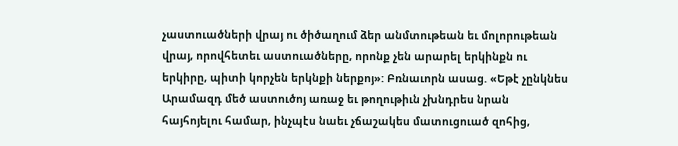չաստուածների վրայ ու ծիծաղում ձեր անմտութեան եւ մոլորութեան վրայ, որովհետեւ աստուածները, որոնք չեն արարել երկինքն ու երկիրը, պիտի կորչեն երկնքի ներքոյ»: Բռնաւորն ասաց. «Եթէ չընկնես Արամազդ մեծ աստուծոյ առաջ եւ թողութիւն չխնդրես նրան հայհոյելու համար, ինչպէս նաեւ չճաշակես մատուցուած զոհից,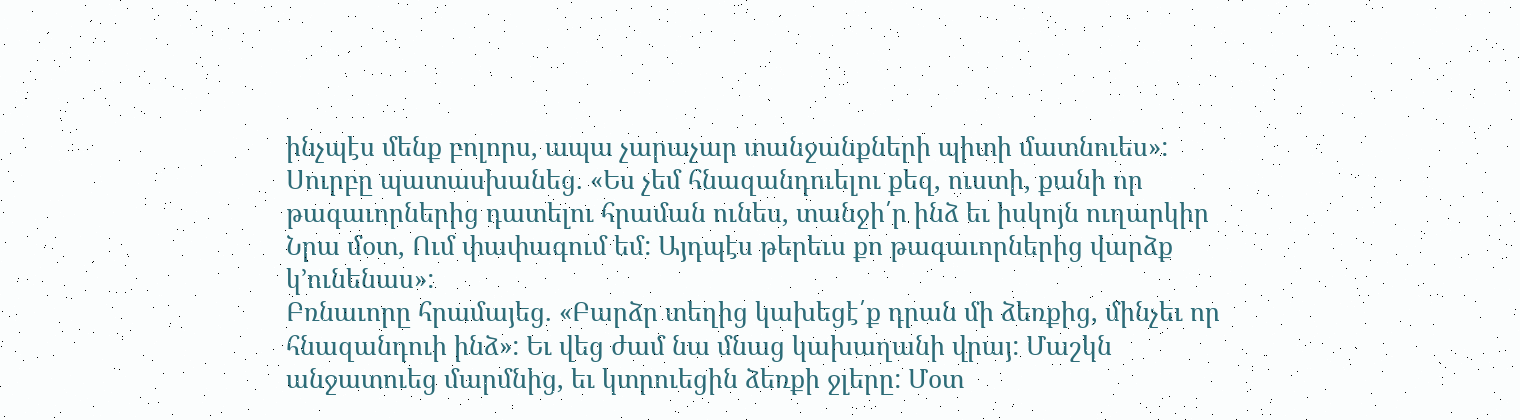ինչպէս մենք բոլորս, ապա չարաչար տանջանքների պիտի մատնուես»: Սուրբը պատասխանեց. «Ես չեմ հնազանդուելու քեզ, ուստի, քանի որ թագաւորներից դատելու հրաման ունես, տանջի՛ր ինձ եւ իսկոյն ուղարկիր Նրա մօտ, Ում փափագում եմ: Այդպէս թերեւս քո թագաւորներից վարձք կ՚ունենաս»:
Բռնաւորը հրամայեց. «Բարձր տեղից կախեցէ՛ք դրան մի ձեռքից, մինչեւ որ հնազանդուի ինձ»: Եւ վեց ժամ նա մնաց կախաղանի վրայ: Մաշկն անջատուեց մարմնից, եւ կտրուեցին ձեռքի ջլերը: Մօտ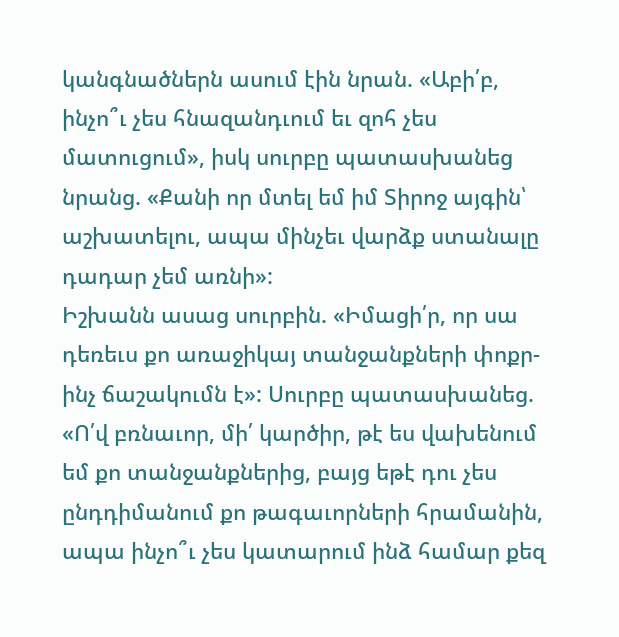կանգնածներն ասում էին նրան. «Աբի՛բ, ինչո՞ւ չես հնազանդւում եւ զոհ չես մատուցում», իսկ սուրբը պատասխանեց նրանց. «Քանի որ մտել եմ իմ Տիրոջ այգին՝ աշխատելու, ապա մինչեւ վարձք ստանալը դադար չեմ առնի»:
Իշխանն ասաց սուրբին. «Իմացի՛ր, որ սա դեռեւս քո առաջիկայ տանջանքների փոքր-ինչ ճաշակումն է»: Սուրբը պատասխանեց. «Ո՛վ բռնաւոր, մի՛ կարծիր, թէ ես վախենում եմ քո տանջանքներից, բայց եթէ դու չես ընդդիմանում քո թագաւորների հրամանին, ապա ինչո՞ւ չես կատարում ինձ համար քեզ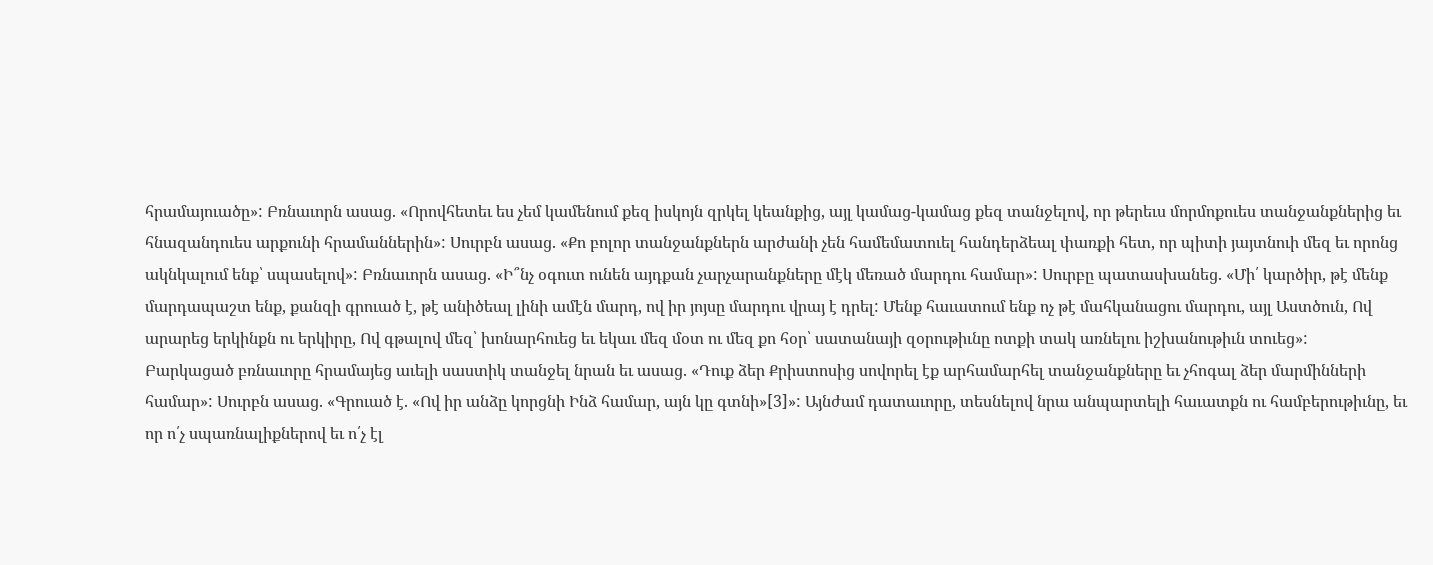հրամայուածը»: Բռնաւորն ասաց. «Որովհետեւ ես չեմ կամենում քեզ իսկոյն զրկել կեանքից, այլ կամաց-կամաց քեզ տանջելով, որ թերեւս մորմոքուես տանջանքներից եւ հնազանդուես արքունի հրամաններին»: Սուրբն ասաց. «Քո բոլոր տանջանքներն արժանի չեն համեմատուել հանդերձեալ փառքի հետ, որ պիտի յայտնուի մեզ եւ որոնց ակնկալում ենք՝ սպասելով»: Բռնաւորն ասաց. «Ի՞նչ օգուտ ունեն այդքան չարչարանքները մէկ մեռած մարդու համար»: Սուրբը պատասխանեց. «Մի՛ կարծիր, թէ մենք մարդապաշտ ենք, քանզի գրուած է, թէ անիծեալ լինի ամէն մարդ, ով իր յոյսը մարդու վրայ է դրել: Մենք հաւատում ենք ոչ թէ մահկանացու մարդու, այլ Աստծուն, Ով արարեց երկինքն ու երկիրը, Ով գթալով մեզ՝ խոնարհուեց եւ եկաւ մեզ մօտ ու մեզ քո հօր՝ սատանայի զօրութիւնը ոտքի տակ առնելու իշխանութիւն տուեց»:
Բարկացած բռնաւորը հրամայեց աւելի սաստիկ տանջել նրան եւ ասաց. «Դուք ձեր Քրիստոսից սովորել էք արհամարհել տանջանքները եւ չհոգալ ձեր մարմինների համար»: Սուրբն ասաց. «Գրուած է. «Ով իր անձը կորցնի Ինձ համար, այն կը գտնի»[3]»: Այնժամ դատաւորը, տեսնելով նրա անպարտելի հաւատքն ու համբերութիւնը, եւ որ ո՛չ սպառնալիքներով եւ ո՛չ էլ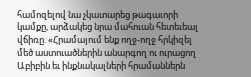համոզելով նա չկատարեց թագաւորի կամքը, արձակեց նրա մահուան հետեւեալ վճիռը. «Հրամայում ենք ողջ-ողջ հրկիզել մեծ աստուածներին անարգող ու ուրացող Աբիբին եւ ինքնակալների հրամաններն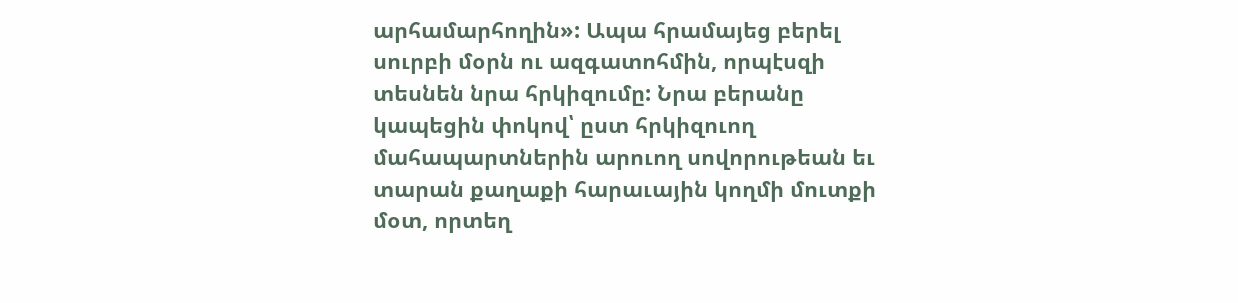արհամարհողին»: Ապա հրամայեց բերել սուրբի մօրն ու ազգատոհմին, որպէսզի տեսնեն նրա հրկիզումը: Նրա բերանը կապեցին փոկով՝ ըստ հրկիզուող մահապարտներին արուող սովորութեան եւ տարան քաղաքի հարաւային կողմի մուտքի մօտ, որտեղ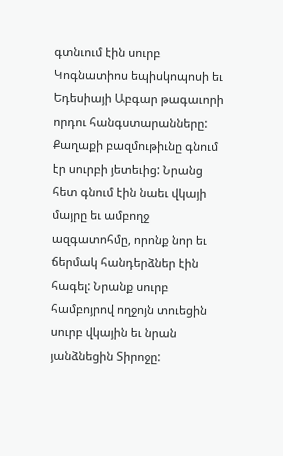գտնւում էին սուրբ Կոգնատիոս եպիսկոպոսի եւ Եդեսիայի Աբգար թագաւորի որդու հանգստարանները: Քաղաքի բազմութիւնը գնում էր սուրբի յետեւից: Նրանց հետ գնում էին նաեւ վկայի մայրը եւ ամբողջ ազգատոհմը, որոնք նոր եւ ճերմակ հանդերձներ էին հագել: Նրանք սուրբ համբոյրով ողջոյն տուեցին սուրբ վկային եւ նրան յանձնեցին Տիրոջը: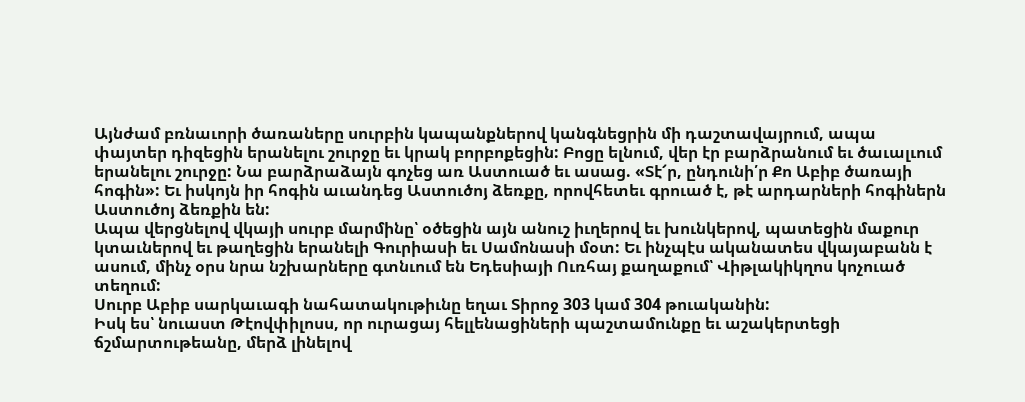Այնժամ բռնաւորի ծառաները սուրբին կապանքներով կանգնեցրին մի դաշտավայրում, ապա փայտեր դիզեցին երանելու շուրջը եւ կրակ բորբոքեցին: Բոցը ելնում, վեր էր բարձրանում եւ ծաւալւում երանելու շուրջը: Նա բարձրաձայն գոչեց առ Աստուած եւ ասաց. «Տէ՜ր, ընդունի՛ր Քո Աբիբ ծառայի հոգին»: Եւ իսկոյն իր հոգին աւանդեց Աստուծոյ ձեռքը, որովհետեւ գրուած է, թէ արդարների հոգիներն Աստուծոյ ձեռքին են:
Ապա վերցնելով վկայի սուրբ մարմինը՝ օծեցին այն անուշ իւղերով եւ խունկերով, պատեցին մաքուր կտաւներով եւ թաղեցին երանելի Գուրիասի եւ Սամոնասի մօտ: Եւ ինչպէս ականատես վկայաբանն է ասում, մինչ օրս նրա նշխարները գտնւում են Եդեսիայի Ուռհայ քաղաքում՝ Վիթլակիկղոս կոչուած տեղում:
Սուրբ Աբիբ սարկաւագի նահատակութիւնը եղաւ Տիրոջ 303 կամ 304 թուականին:
Իսկ ես՝ նուաստ Թէովփիլոսս, որ ուրացայ հելլենացիների պաշտամունքը եւ աշակերտեցի ճշմարտութեանը, մերձ լինելով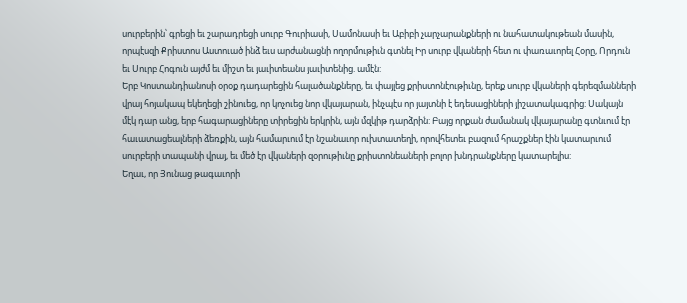սուրբերին՝ գրեցի եւ շարադրեցի սուրբ Գուրիասի, Սամոնասի եւ Աբիբի չարչարանքների ու նահատակութեան մասին, որպէսզի Քրիստոս Աստուած ինձ եւս արժանացնի ողորմութիւն գտնել Իր սուրբ վկաների հետ ու փառաւորել Հօրը, Որդուն եւ Սուրբ Հոգուն այժմ եւ միշտ եւ յաւիտեանս յաւիտենից. ամէն:
Երբ Կոստանդիանոսի օրօք դադարեցին հալածանքները, եւ փայլեց քրիստոնէութիւնը, երեք սուրբ վկաների գերեզմանների վրայ հոյակապ եկեղեցի շինուեց, որ կոչուեց նոր վկայարան, ինչպէս որ յայտնի է եդեսացիների յիշատակագրից: Սակայն մէկ դար անց, երբ հագարացիները տիրեցին երկրին, այն մզկիթ դարձրին: Բայց որքան ժամանակ վկայարանը գտնւում էր հաւատացեալների ձեռքին, այն համարւում էր նշանաւոր ուխտատեղի, որովհետեւ բազում հրաշքներ էին կատարւում սուրբերի տապանի վրայ, եւ մեծ էր վկաների զօրութիւնը քրիստոնեաների բոլոր խնդրանքները կատարելիս:
Եղաւ, որ Յունաց թագաւորի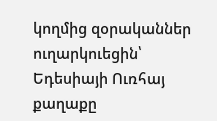կողմից զօրականներ ուղարկուեցին՝ Եդեսիայի Ուռհայ քաղաքը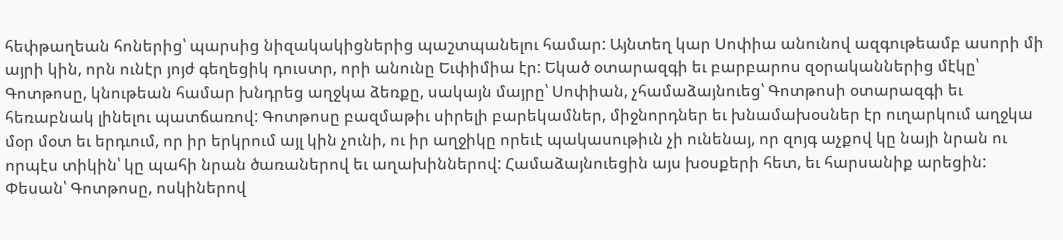հեփթաղեան հոներից՝ պարսից նիզակակիցներից պաշտպանելու համար: Այնտեղ կար Սոփիա անունով ազգութեամբ ասորի մի այրի կին, որն ունէր յոյժ գեղեցիկ դուստր, որի անունը Եւփիմիա էր: Եկած օտարազգի եւ բարբարոս զօրականներից մէկը՝ Գոտթոսը, կնութեան համար խնդրեց աղջկա ձեռքը, սակայն մայրը՝ Սոփիան, չհամաձայնուեց՝ Գոտթոսի օտարազգի եւ հեռաբնակ լինելու պատճառով: Գոտթոսը բազմաթիւ սիրելի բարեկամներ, միջնորդներ եւ խնամախօսներ էր ուղարկում աղջկա մօր մօտ եւ երդւում, որ իր երկրում այլ կին չունի, ու իր աղջիկը որեւէ պակասութիւն չի ունենայ, որ զոյգ աչքով կը նայի նրան ու որպէս տիկին՝ կը պահի նրան ծառաներով եւ աղախիններով: Համաձայնուեցին այս խօսքերի հետ, եւ հարսանիք արեցին: Փեսան՝ Գոտթոսը, ոսկիներով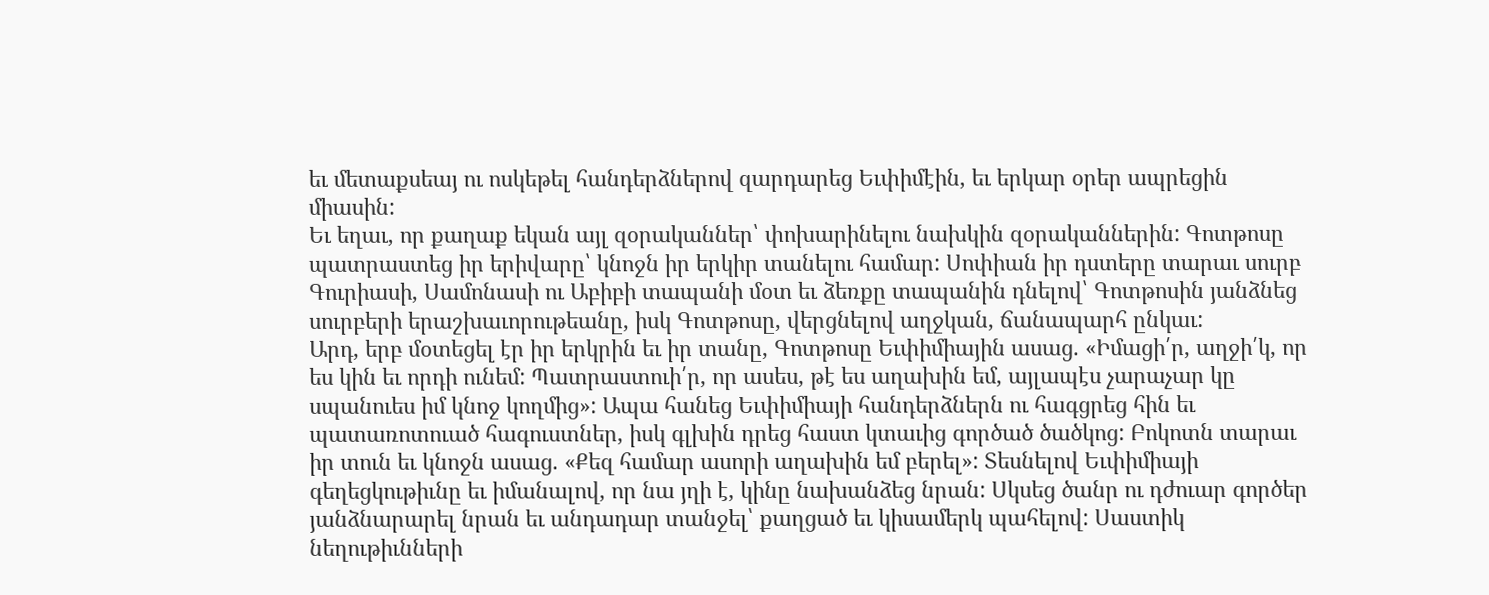եւ մետաքսեայ ու ոսկեթել հանդերձներով զարդարեց Եւփիմէին, եւ երկար օրեր ապրեցին միասին:
Եւ եղաւ, որ քաղաք եկան այլ զօրականներ՝ փոխարինելու նախկին զօրականներին: Գոտթոսը պատրաստեց իր երիվարը՝ կնոջն իր երկիր տանելու համար: Սոփիան իր դստերը տարաւ սուրբ Գուրիասի, Սամոնասի ու Աբիբի տապանի մօտ եւ ձեռքը տապանին դնելով՝ Գոտթոսին յանձնեց սուրբերի երաշխաւորութեանը, իսկ Գոտթոսը, վերցնելով աղջկան, ճանապարհ ընկաւ:
Արդ, երբ մօտեցել էր իր երկրին եւ իր տանը, Գոտթոսը Եւփիմիային ասաց. «Իմացի՛ր, աղջի՛կ, որ ես կին եւ որդի ունեմ: Պատրաստուի՛ր, որ ասես, թէ ես աղախին եմ, այլապէս չարաչար կը սպանուես իմ կնոջ կողմից»: Ապա հանեց Եւփիմիայի հանդերձներն ու հագցրեց հին եւ պատառոտուած հագուստներ, իսկ գլխին դրեց հաստ կտաւից գործած ծածկոց: Բոկոտն տարաւ իր տուն եւ կնոջն ասաց. «Քեզ համար ասորի աղախին եմ բերել»: Տեսնելով Եւփիմիայի գեղեցկութիւնը եւ իմանալով, որ նա յղի է, կինը նախանձեց նրան: Սկսեց ծանր ու դժուար գործեր յանձնարարել նրան եւ անդադար տանջել՝ քաղցած եւ կիսամերկ պահելով: Սաստիկ նեղութիւնների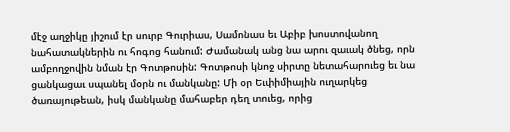մէջ աղջիկը յիշում էր սուրբ Գուրիաս, Սամոնաս եւ Աբիբ խոստովանող նահատակներին ու հոգոց հանում: Ժամանակ անց նա արու զաւակ ծնեց, որն ամբողջովին նման էր Գոտթոսին: Գոտթոսի կնոջ սիրտը նետահարուեց եւ նա ցանկացաւ սպանել մօրն ու մանկանը: Մի օր Եւփիմիային ուղարկեց ծառայութեան, իսկ մանկանը մահաբեր դեղ տուեց, որից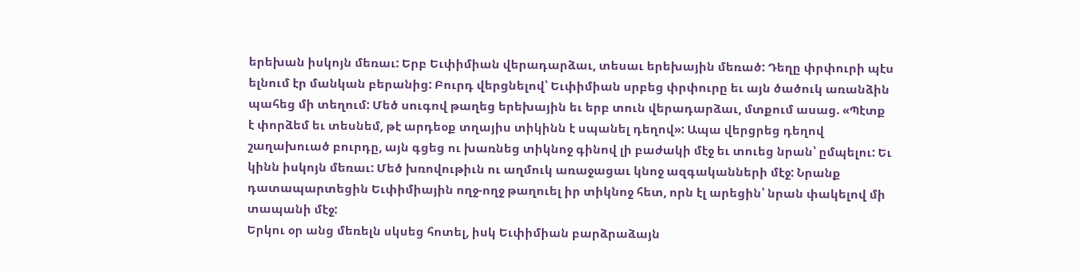երեխան իսկոյն մեռաւ: Երբ Եւփիմիան վերադարձաւ, տեսաւ երեխային մեռած: Դեղը փրփուրի պէս ելնում էր մանկան բերանից: Բուրդ վերցնելով՝ Եւփիմիան սրբեց փրփուրը եւ այն ծածուկ առանձին պահեց մի տեղում: Մեծ սուգով թաղեց երեխային եւ երբ տուն վերադարձաւ, մտքում ասաց. «Պէտք է փորձեմ եւ տեսնեմ, թէ արդեօք տղայիս տիկինն է սպանել դեղով»: Ապա վերցրեց դեղով շաղախուած բուրդը, այն գցեց ու խառնեց տիկնոջ գինով լի բաժակի մէջ եւ տուեց նրան՝ ըմպելու: Եւ կինն իսկոյն մեռաւ: Մեծ խռովութիւն ու աղմուկ առաջացաւ կնոջ ազգականների մէջ: Նրանք դատապարտեցին Եւփիմիային ողջ-ողջ թաղուել իր տիկնոջ հետ, որն էլ արեցին՝ նրան փակելով մի տապանի մէջ:
Երկու օր անց մեռելն սկսեց հոտել, իսկ Եւփիմիան բարձրաձայն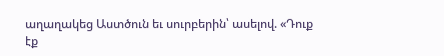աղաղակեց Աստծուն եւ սուրբերին՝ ասելով. «Դուք էք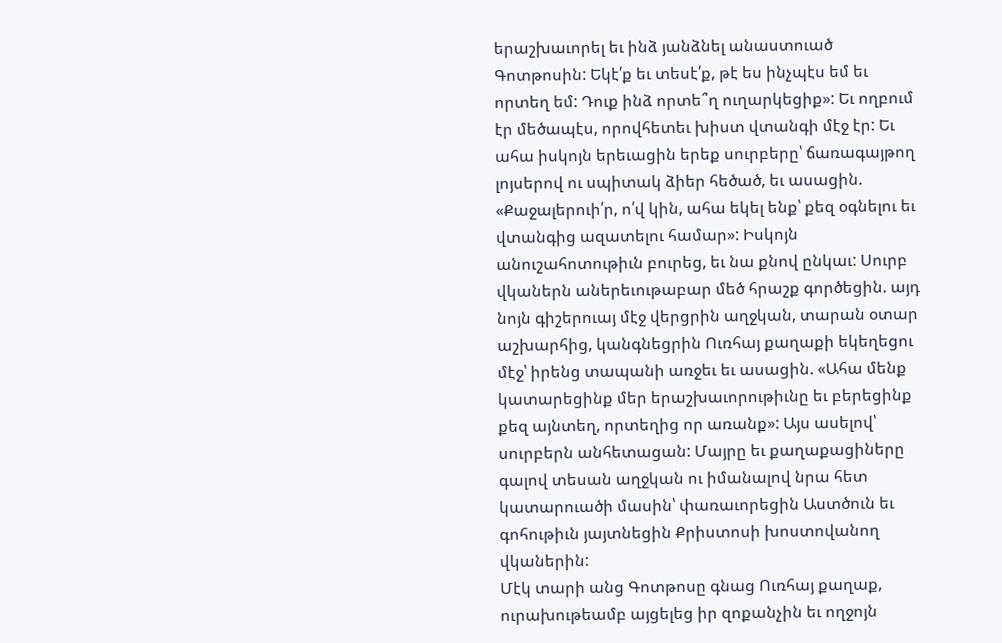երաշխաւորել եւ ինձ յանձնել անաստուած Գոտթոսին: Եկէ՛ք եւ տեսէ՛ք, թէ ես ինչպէս եմ եւ որտեղ եմ: Դուք ինձ որտե՞ղ ուղարկեցիք»: Եւ ողբում էր մեծապէս, որովհետեւ խիստ վտանգի մէջ էր: Եւ ահա իսկոյն երեւացին երեք սուրբերը՝ ճառագայթող լոյսերով ու սպիտակ ձիեր հեծած, եւ ասացին. «Քաջալերուի՛ր, ո՛վ կին, ահա եկել ենք՝ քեզ օգնելու եւ վտանգից ազատելու համար»: Իսկոյն անուշահոտութիւն բուրեց, եւ նա քնով ընկաւ: Սուրբ վկաներն աներեւութաբար մեծ հրաշք գործեցին. այդ նոյն գիշերուայ մէջ վերցրին աղջկան, տարան օտար աշխարհից, կանգնեցրին Ուռհայ քաղաքի եկեղեցու մէջ՝ իրենց տապանի առջեւ եւ ասացին. «Ահա մենք կատարեցինք մեր երաշխաւորութիւնը եւ բերեցինք քեզ այնտեղ, որտեղից որ առանք»: Այս ասելով՝ սուրբերն անհետացան: Մայրը եւ քաղաքացիները գալով տեսան աղջկան ու իմանալով նրա հետ կատարուածի մասին՝ փառաւորեցին Աստծուն եւ գոհութիւն յայտնեցին Քրիստոսի խոստովանող վկաներին:
Մէկ տարի անց Գոտթոսը գնաց Ուռհայ քաղաք, ուրախութեամբ այցելեց իր զոքանչին եւ ողջոյն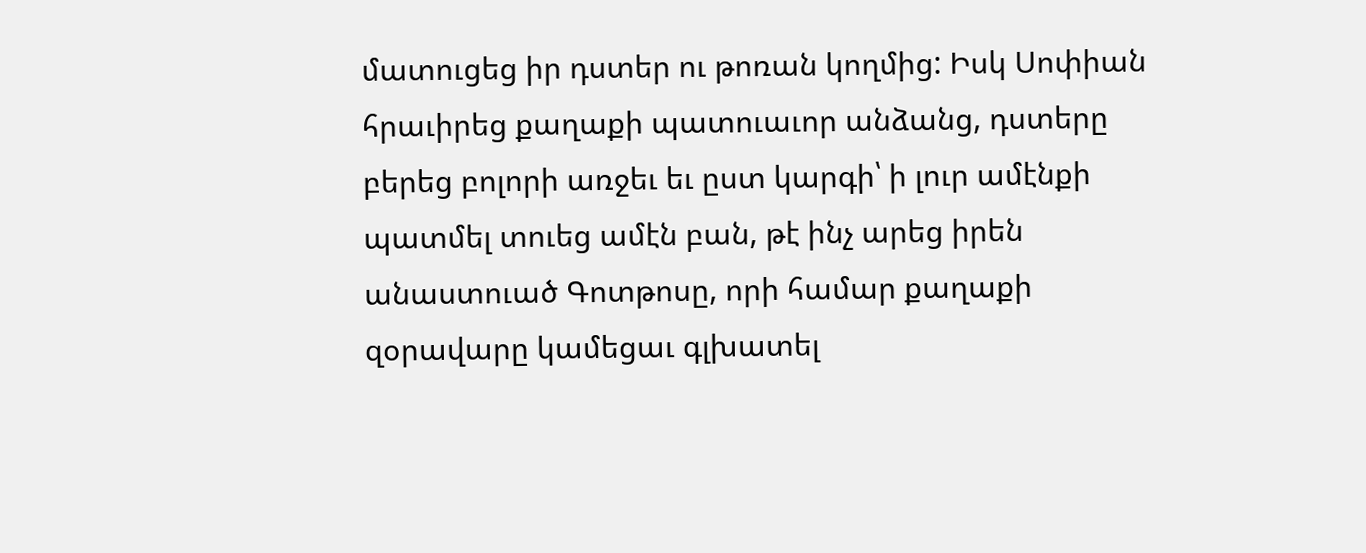մատուցեց իր դստեր ու թոռան կողմից: Իսկ Սոփիան հրաւիրեց քաղաքի պատուաւոր անձանց, դստերը բերեց բոլորի առջեւ եւ ըստ կարգի՝ ի լուր ամէնքի պատմել տուեց ամէն բան, թէ ինչ արեց իրեն անաստուած Գոտթոսը, որի համար քաղաքի զօրավարը կամեցաւ գլխատել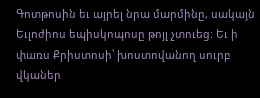Գոտթոսին եւ այրել նրա մարմինը, սակայն Եւլոժիոս եպիսկոպոսը թոյլ չտուեց: Եւ ի փառս Քրիստոսի՝ խոստովանող սուրբ վկաներ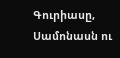Գուրիասը, Սամոնասն ու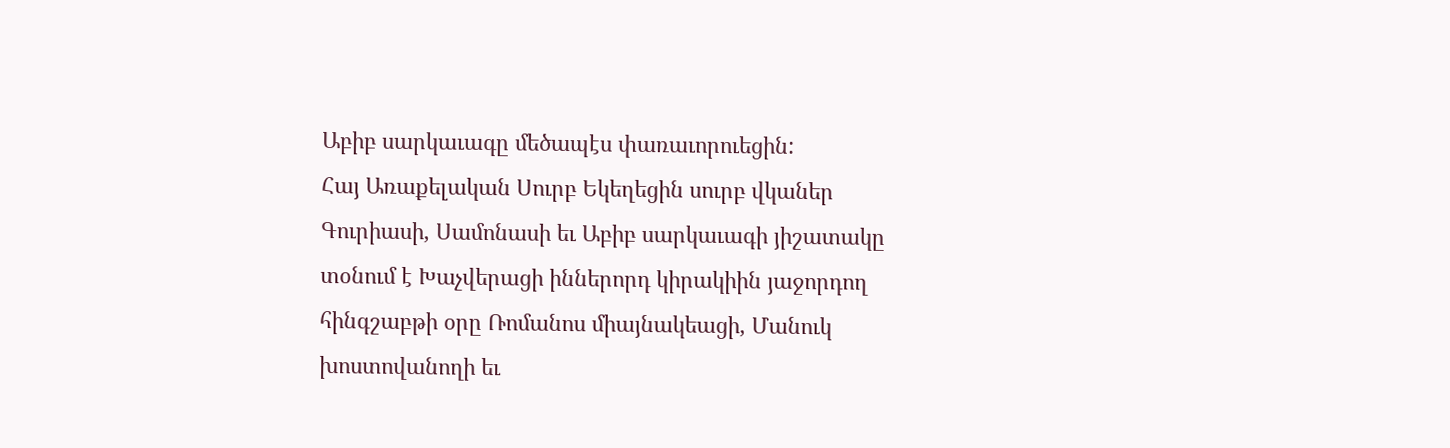Աբիբ սարկաւագը մեծապէս փառաւորուեցին:
Հայ Առաքելական Սուրբ Եկեղեցին սուրբ վկաներ Գուրիասի, Սամոնասի եւ Աբիբ սարկաւագի յիշատակը տօնում է Խաչվերացի իններորդ կիրակիին յաջորդող հինգշաբթի օրը Ռոմանոս միայնակեացի, Մանուկ խոստովանողի եւ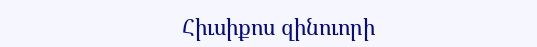Հիւսիքոս զինուորի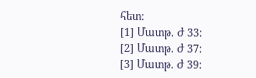հետ:
[1] Մատթ. Ժ 33:
[2] Մատթ. Ժ 37:
[3] Մատթ. Ժ 39: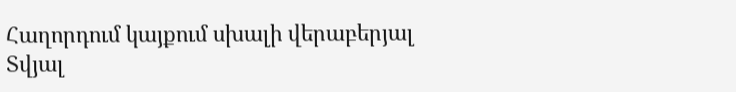Հաղորդում կայքում սխալի վերաբերյալ
Տվյալ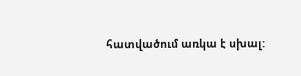հատվածում առկա է սխալ: